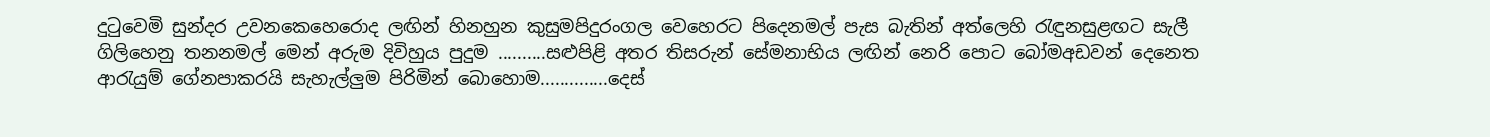දුටුවෙමි සුන්දර උවනකෙහෙරොද ලඟින් හිනහුන කුසුමපිදුරංගල වෙහෙරට පිදෙනමල් පැස බැතින් අත්ලෙහි රැඳුනසුළඟට සැලී ගිලිහෙනු තනනමල් මෙන් අරුම දිවිහුය පුදුම ..........සළුපිළි අතර තිසරුන් සේමනාභිය ලඟින් නෙරි පොට බෝමඅඩවන් දෙනෙත ආරැයුම් ගේනපාකරයි සැහැල්ලුම පිරිමින් බොහොම..............දෙස්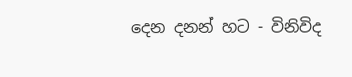දෙන දනන් හට - විනිවිද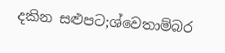දකින සළුපට;ශ්වෙතාම්බර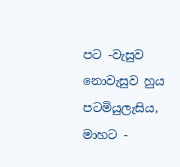පට -වැසුව නොවැසුව හුය පටමියුලැසිය, මාහට -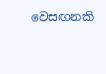වෙසඟනකි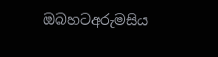ඔබහටඅරුමසිය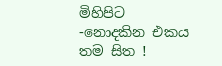මිහිපිට -නොදකින එකය තම සිත !